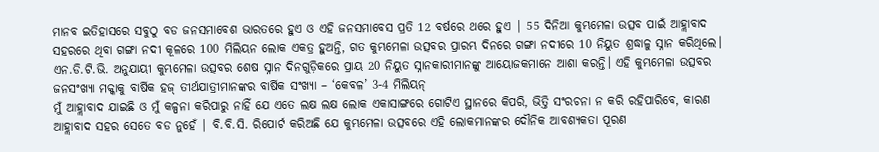ମାନବ ଇତିହାସରେ ସବୁଠୁ ବଡ ଜନସମାବେଶ ଭାରତରେ ହୁଏ ଓ ଏହି ଜନସମାବେସ ପ୍ରତି 12 ବର୍ଷରେ ଥରେ ହୁଏ | 55 ଦିନିଆ କୁମ୍ଭମେଳା ଉତ୍ସବ ପାଇଁ ଆହ୍ଲାବାଦ ସହରରେ ଥିବା ଗଙ୍ଗା ନଦୀ କୂଳରେ 100 ମିଲିୟନ ଲୋକ ଏକତ୍ର ହୁଅନ୍ତି, ଗତ କୁମ୍ଭମେଳା ଉତ୍ସବର ପ୍ରାରମ୍ଭ ଦିନରେ ଗଙ୍ଗା ନଦୀରେ 10 ନିୟୁତ ଶ୍ରଦ୍ଧାଳୁ ସ୍ନାନ କରିଥିଲେ।
ଏନ.ଡି.ଟି.ଭି. ଅନୁଯାୟୀ କୁମ୍ଭମେଳା ଉତ୍ସବର ଶେଷ ସ୍ନାନ ଦିନଗୁଡ଼ିକରେ ପ୍ରାୟ 20 ନିୟୁତ ସ୍ନାନକାରୀମାନଙ୍କୁ ଆୟୋଜକମାନେ ଆଶା କରନ୍ତି। ଏହି କୁମ୍ଭମେଳା ଉତ୍ସବର ଜନସଂଖ୍ୟା ମକ୍କାକୁ ବାର୍ଷିକ ହଜ୍ ତୀର୍ଥଯାତ୍ରୀମାନଙ୍କର ବାର୍ଷିକ ସଂଖ୍ୟା – ‘କେବଳ’ 3-4 ମିଲିୟନ୍
ମୁଁ ଆହ୍ଲାବାଦ ଯାଇଛି ଓ ମୁଁ କଳ୍ପନା କରିପାରୁ ନାହିଁ ଯେ ଏତେ ଲକ୍ଷ ଲକ୍ଷ ଲୋକ ଏକାସାଙ୍ଗରେ ଗୋଟିଏ ସ୍ଥାନରେ କିପରି, ଭିତ୍ତି ସଂରଚନା ନ କରି ରହିପାରିବେ, କାରଣ ଆହ୍ଲାବାଦ ସହର ସେତେ ବଡ ନୁହେଁ | ବି.ବି.ସି. ରିପୋର୍ଟ କରିଅଛି ଯେ କୁମ୍ଭମେଳା ଉତ୍ସବରେ ଏହି ଲୋକମାନଙ୍କର ଦୌନିକ ଆବଶ୍ୟକତା ପୂରଣ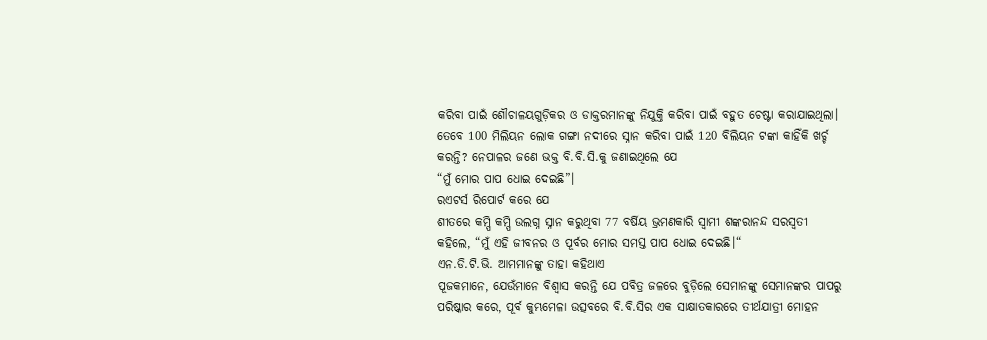କରିବା ପାଇଁ ଶୌଚାଳୟଗୁଡ଼ିକର ଓ ଡାକ୍ତରମାନଙ୍କୁ ନିଯୁକ୍ତି କରିବା ପାଇଁ ବହୁତ ଚେଷ୍ଟା କରାଯାଇଥିଲା।
ତେବେ 100 ମିଲିୟନ ଲୋକ ଗଙ୍ଗା ନଦୀରେ ସ୍ନାନ କରିବା ପାଇଁ 120 ବିଲିୟନ ଟଙ୍କା କାହିଁକି ଖର୍ଚ୍ଚ କରନ୍ତି? ନେପାଳର ଜଣେ ଭକ୍ତ ବି.ବି.ସି.କୁ ଜଣାଇଥିଲେ ଯେ
“ମୁଁ ମୋର ପାପ ଧୋଇ ଦେଇଛି”।
ରଏଟର୍ସ ରିପୋର୍ଟ କରେ ଯେ
ଶୀତରେ କମ୍ପି କମ୍ପି ଉଲଗ୍ନ ସ୍ନାନ କରୁଥିବା 77 ବର୍ଷିୟ ଭ୍ରମଣକାରି ସ୍ବାମୀ ଶଙ୍କରାନନ୍ଦ ସରସ୍ୱତୀ କହିଲେ, “ମୁଁ ଏହି ଜୀବନର ଓ ପୂର୍ବର ମୋର ସମସ୍ତ ପାପ ଧୋଇ ଦେଇଛି।“
ଏନ.ଡି.ଟି.ଭି. ଆମମାନଙ୍କୁ ତାହା କହିଥାଏ
ପୂଜକମାନେ, ଯେଉଁମାନେ ବିଶ୍ୱାସ କରନ୍ତି ଯେ ପବିତ୍ର ଜଳରେ ବୁଡ଼ିଲେ ସେମାନଙ୍କୁ ସେମାନଙ୍କର ପାପରୁ ପରିଷ୍କାର କରେ, ପୂର୍ବ କୁମ୍ଭମେଳା ଉତ୍ସବରେ ବି.ବି.ସିର ଏକ ସାକ୍ଷାତକାରରେ ତୀର୍ଥଯାତ୍ରୀ ମୋହନ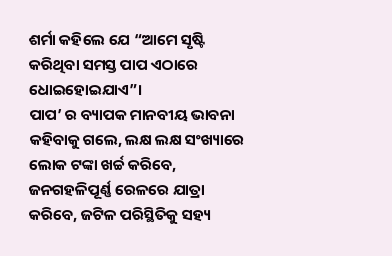ଶର୍ମା କହିଲେ ଯେ “ଆମେ ସୃଷ୍ଟି କରିଥିବା ସମସ୍ତ ପାପ ଏଠାରେ ଧୋଇହୋଇଯାଏ”।
ପାପ’ ର ବ୍ୟାପକ ମାନବୀୟ ଭାବନା
କହିବାକୁ ଗଲେ, ଲକ୍ଷ ଲକ୍ଷ ସଂଖ୍ୟାରେ ଲୋକ ଟଙ୍କା ଖର୍ଚ୍ଚ କରିବେ, ଜନଗହଳିପୂର୍ଣ୍ଣ ରେଳରେ ଯାତ୍ରା କରିବେ, ଜଟିଳ ପରିସ୍ଥିତିକୁ ସହ୍ୟ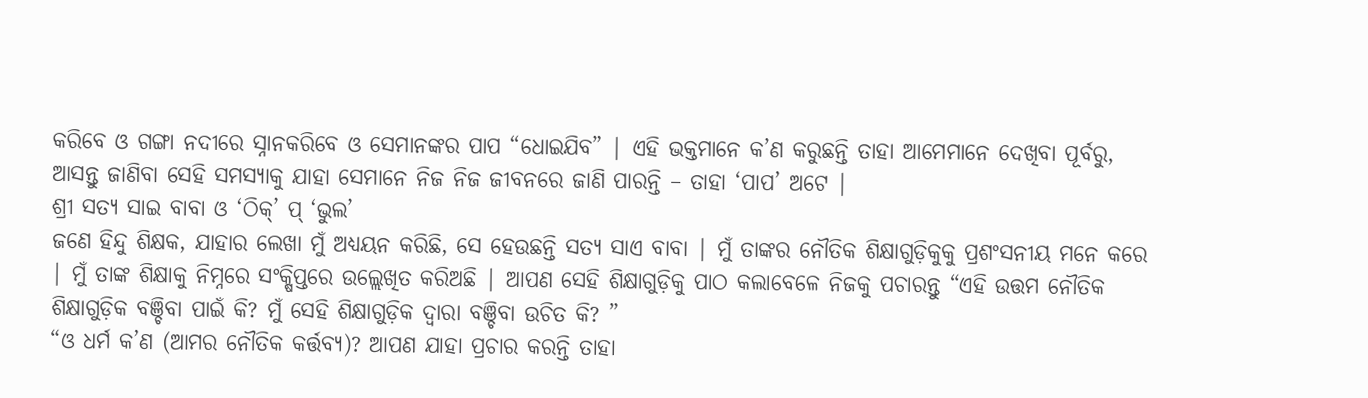କରିବେ ଓ ଗଙ୍ଗା ନଦୀରେ ସ୍ନାନକରିବେ ଓ ସେମାନଙ୍କର ପାପ “ଧୋଇଯିବ” | ଏହି ଭକ୍ତମାନେ କ’ଣ କରୁଛନ୍ତି ତାହା ଆମେମାନେ ଦେଖିବା ପୂର୍ବରୁ, ଆସନ୍ତୁ ଜାଣିବା ସେହି ସମସ୍ୟାକୁ ଯାହା ସେମାନେ ନିଜ ନିଜ ଜୀବନରେ ଜାଣି ପାରନ୍ତି – ତାହା ‘ପାପ’ ଅଟେ |
ଶ୍ରୀ ସତ୍ୟ ସାଇ ବାବା ଓ ‘ଠିକ୍’ ପ୍ ‘ଭୁଲ’
ଜଣେ ହିନ୍ଦୁ ଶିକ୍ଷକ, ଯାହାର ଲେଖା ମୁଁ ଅଧ୍ୟୟନ କରିଛି, ସେ ହେଉଛନ୍ତି ସତ୍ୟ ସାଏ ବାବା | ମୁଁ ତାଙ୍କର ନୌତିକ ଶିକ୍ଷାଗୁଡ଼ିକୁକୁ ପ୍ରଶଂସନୀୟ ମନେ କରେ | ମୁଁ ତାଙ୍କ ଶିକ୍ଷାକୁ ନିମ୍ନରେ ସଂକ୍ଷିପ୍ତରେ ଉଲ୍ଲେଖିତ କରିଅଛି | ଆପଣ ସେହି ଶିକ୍ଷାଗୁଡ଼ିକୁ ପାଠ କଲାବେଳେ ନିଜକୁ ପଚାରନ୍ତୁ “ଏହି ଉତ୍ତମ ନୌତିକ ଶିକ୍ଷାଗୁଡ଼ିକ ବଞ୍ଚିବା ପାଇଁ କି? ମୁଁ ସେହି ଶିକ୍ଷାଗୁଡ଼ିକ ଦ୍ୱାରା ବଞ୍ଚିବା ଉଚିତ କି? ”
“ଓ ଧର୍ମ କ’ଣ (ଆମର ନୌତିକ କର୍ତ୍ତବ୍ୟ)? ଆପଣ ଯାହା ପ୍ରଚାର କରନ୍ତି ତାହା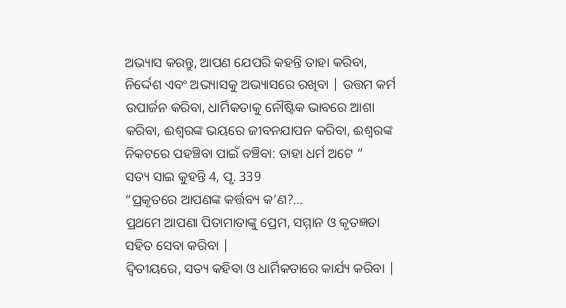ଅଭ୍ୟାସ କରନ୍ତୁ, ଆପଣ ଯେପରି କହନ୍ତି ତାହା କରିବା, ନିର୍ଦ୍ଦେଶ ଏବଂ ଅଭ୍ୟାସକୁ ଅଭ୍ୟାସରେ ରଖିବା | ଉତ୍ତମ କର୍ମ ଉପାର୍ଜନ କରିବା, ଧାର୍ମିକତାକୁ ନୌଷ୍ଟିକ ଭାବରେ ଆଶା କରିବା, ଈଶ୍ଵରଙ୍କ ଭୟରେ ଜୀବନଯାପନ କରିବା, ଈଶ୍ଵରଙ୍କ ନିକଟରେ ପହଞ୍ଚିବା ପାଇଁ ବଞ୍ଚିବା: ତାହା ଧର୍ମ ଅଟେ ”
ସତ୍ୟ ସାଇ କୁହନ୍ତି 4, ପୃ. 339
“ପ୍ରକୃତରେ ଆପଣଙ୍କ କର୍ତ୍ତବ୍ୟ କ’ଣ?…
ପ୍ରଥମେ ଆପଣା ପିତାମାତାଙ୍କୁ ପ୍ରେମ, ସମ୍ମାନ ଓ କୃତଜ୍ଞତା ସହିତ ସେବା କରିବା |
ଦ୍ୱିତୀୟରେ, ସତ୍ୟ କହିବା ଓ ଧାର୍ମିକତାରେ କାର୍ଯ୍ୟ କରିବା |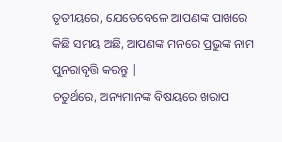ତୃତୀୟରେ, ଯେତେବେଳେ ଆପଣଙ୍କ ପାଖରେ କିଛି ସମୟ ଅଛି, ଆପଣଙ୍କ ମନରେ ପ୍ରଭୁଙ୍କ ନାମ ପୁନରାବୃତ୍ତି କରନ୍ତୁ |
ଚତୁର୍ଥରେ, ଅନ୍ୟମାନଙ୍କ ବିଷୟରେ ଖରାପ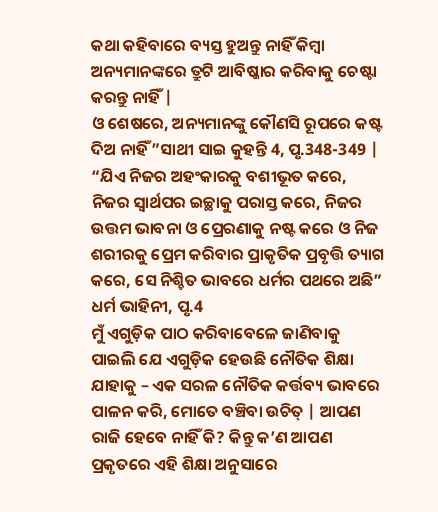କଥା କହିବାରେ ବ୍ୟସ୍ତ ହୁଅନ୍ତୁ ନାହିଁ କିମ୍ବା ଅନ୍ୟମାନଙ୍କରେ ତ୍ରୁଟି ଆବିଷ୍କାର କରିବାକୁ ଚେଷ୍ଟା କରନ୍ତୁ ନାହିଁ |
ଓ ଶେଷରେ, ଅନ୍ୟମାନଙ୍କୁ କୌଣସି ରୂପରେ କଷ୍ଟ ଦିଅ ନାହିଁ ”ସାଥୀ ସାଇ କୁହନ୍ତି 4, ପୃ.348-349 |
“ଯିଏ ନିଜର ଅହଂକାରକୁ ବଶୀଭୂତ କରେ, ନିଜର ସ୍ୱାର୍ଥପର ଇଚ୍ଛାକୁ ପରାସ୍ତ କରେ, ନିଜର ଉତ୍ତମ ଭାବନା ଓ ପ୍ରେରଣାକୁ ନଷ୍ଟ କରେ ଓ ନିଜ ଶରୀରକୁ ପ୍ରେମ କରିବାର ପ୍ରାକୃତିକ ପ୍ରବୃତ୍ତି ତ୍ୟାଗ କରେ, ସେ ନିଶ୍ଚିତ ଭାବରେ ଧର୍ମର ପଥରେ ଅଛି” ଧର୍ମ ଭାହିନୀ, ପୃ.4
ମୁଁ ଏଗୁଡ଼ିକ ପାଠ କରିବାବେଳେ ଜାଣିବାକୁ ପାଇଲି ଯେ ଏଗୁଡ଼ିକ ହେଉଛି ନୌତିକ ଶିକ୍ଷା ଯାହାକୁ – ଏକ ସରଳ ନୌତିକ କର୍ତ୍ତବ୍ୟ ଭାବରେ ପାଳନ କରି, ମୋତେ ବଞ୍ଚିବା ଉଚିତ୍ | ଆପଣ ରାଜି ହେବେ ନାହିଁ କି? କିନ୍ତୁ କ’ଣ ଆପଣ ପ୍ରକୃତରେ ଏହି ଶିକ୍ଷା ଅନୁସାରେ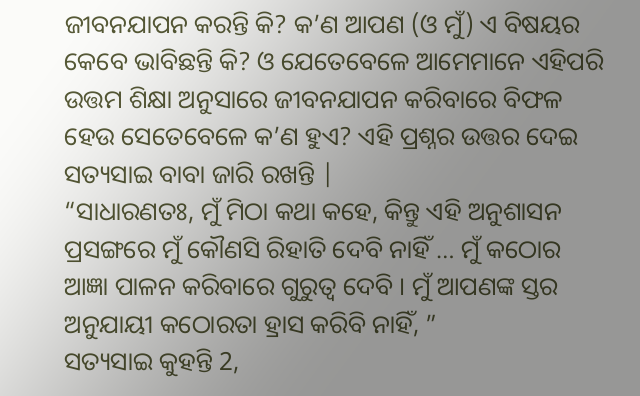ଜୀବନଯାପନ କରନ୍ତି କି? କ’ଣ ଆପଣ (ଓ ମୁଁ) ଏ ବିଷୟର କେବେ ଭାବିଛନ୍ତି କି? ଓ ଯେତେବେଳେ ଆମେମାନେ ଏହିପରି ଉତ୍ତମ ଶିକ୍ଷା ଅନୁସାରେ ଜୀବନଯାପନ କରିବାରେ ବିଫଳ ହେଉ ସେତେବେଳେ କ’ଣ ହୁଏ? ଏହି ପ୍ରଶ୍ନର ଉତ୍ତର ଦେଇ ସତ୍ୟସାଇ ବାବା ଜାରି ରଖନ୍ତି |
“ସାଧାରଣତଃ, ମୁଁ ମିଠା କଥା କହେ, କିନ୍ତୁ ଏହି ଅନୁଶାସନ ପ୍ରସଙ୍ଗରେ ମୁଁ କୌଣସି ରିହାତି ଦେବି ନାହିଁ … ମୁଁ କଠୋର ଆଜ୍ଞା ପାଳନ କରିବାରେ ଗୁରୁତ୍ଵ ଦେବି । ମୁଁ ଆପଣଙ୍କ ସ୍ତର ଅନୁଯାୟୀ କଠୋରତା ହ୍ରାସ କରିବି ନାହିଁ, ”
ସତ୍ୟସାଇ କୁହନ୍ତି 2,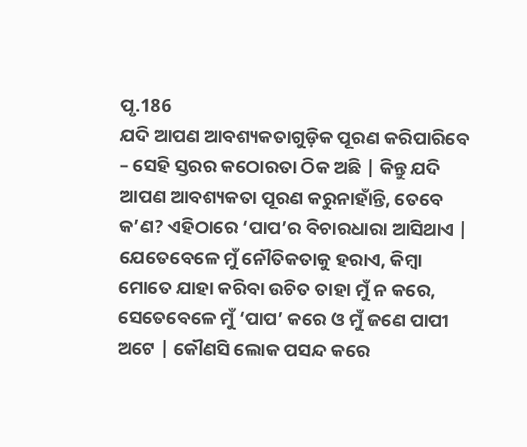ପୃ.186
ଯଦି ଆପଣ ଆବଶ୍ୟକତାଗୁଡ଼ିକ ପୂରଣ କରିପାରିବେ – ସେହି ସ୍ତରର କଠୋରତା ଠିକ ଅଛି | କିନ୍ତୁ ଯଦି ଆପଣ ଆବଶ୍ୟକତା ପୂରଣ କରୁନାହାଁନ୍ତି, ତେବେ କ’ଣ? ଏହିଠାରେ ‘ପାପ’ର ବିଚାରଧାରା ଆସିଥାଏ | ଯେତେବେଳେ ମୁଁ ନୌତିକତାକୁ ହରାଏ, କିମ୍ବା ମୋତେ ଯାହା କରିବା ଉଚିତ ତାହା ମୁଁ ନ କରେ, ସେତେବେଳେ ମୁଁ ‘ପାପ’ କରେ ଓ ମୁଁ ଜଣେ ପାପୀ ଅଟେ | କୌଣସି ଲୋକ ପସନ୍ଦ କରେ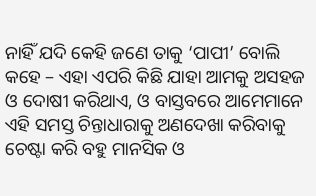ନାହିଁ ଯଦି କେହି ଜଣେ ତାକୁ ‘ପାପୀ’ ବୋଲି କହେ – ଏହା ଏପରି କିଛି ଯାହା ଆମକୁ ଅସହଜ ଓ ଦୋଷୀ କରିଥାଏ, ଓ ବାସ୍ତବରେ ଆମେମାନେ ଏହି ସମସ୍ତ ଚିନ୍ତାଧାରାକୁ ଅଣଦେଖା କରିବାକୁ ଚେଷ୍ଟା କରି ବହୁ ମାନସିକ ଓ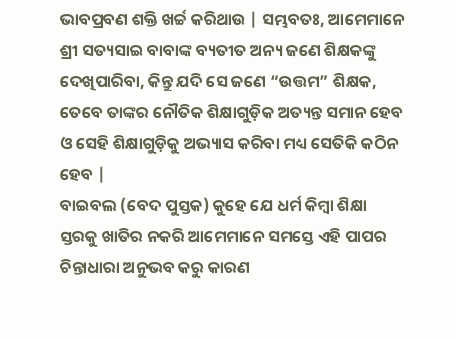ଭାବପ୍ରବଣ ଶକ୍ତି ଖର୍ଚ୍ଚ କରିଥାଉ | ସମ୍ଭବତଃ, ଆମେମାନେ ଶ୍ରୀ ସତ୍ୟସାଇ ବାବାଙ୍କ ବ୍ୟତୀତ ଅନ୍ୟ ଜଣେ ଶିକ୍ଷକଙ୍କୁ ଦେଖିପାରିବା, କିନ୍ତୁ ଯଦି ସେ ଜଣେ “ଉତ୍ତମ” ଶିକ୍ଷକ, ତେବେ ତାଙ୍କର ନୌତିକ ଶିକ୍ଷାଗୁଡ଼ିକ ଅତ୍ୟନ୍ତ ସମାନ ହେବ ଓ ସେହି ଶିକ୍ଷାଗୁଡ଼ିକୁ ଅଭ୍ୟାସ କରିବା ମଧ୍ୟ ସେତିକି କଠିନ ହେବ |
ବାଇବଲ (ବେଦ ପୁସ୍ତକ) କୁହେ ଯେ ଧର୍ମ କିମ୍ବା ଶିକ୍ଷା ସ୍ତରକୁ ଖାତିର ନକରି ଆମେମାନେ ସମସ୍ତେ ଏହି ପାପର ଚିନ୍ତାଧାରା ଅନୁଭବ କରୁ କାରଣ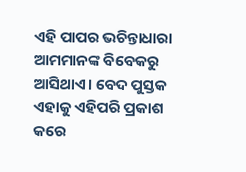ଏହି ପାପର ଭଚିନ୍ତାଧାରା ଆମମାନଙ୍କ ବିବେକରୁ ଆସିଥାଏ। ବେଦ ପୁସ୍ତକ ଏହାକୁ ଏହିପରି ପ୍ରକାଶ କରେ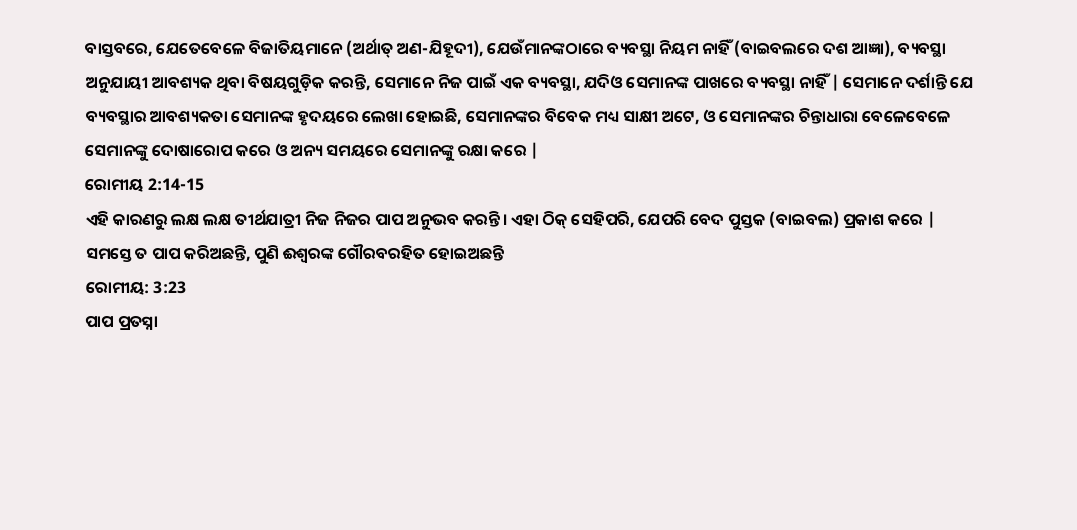ବାସ୍ତବରେ, ଯେତେବେଳେ ବିଜାତିୟମାନେ (ଅର୍ଥାତ୍ ଅଣ-ଯିହୂଦୀ), ଯେଉଁମାନଙ୍କଠାରେ ବ୍ୟବସ୍ଥା ନିୟମ ନାହିଁ (ବାଇବଲରେ ଦଶ ଆଜ୍ଞା), ବ୍ୟବସ୍ଥା ଅନୁଯାୟୀ ଆବଶ୍ୟକ ଥିବା ବିଷୟଗୁଡ଼ିକ କରନ୍ତି, ସେମାନେ ନିଜ ପାଇଁ ଏକ ବ୍ୟବସ୍ଥା, ଯଦିଓ ସେମାନଙ୍କ ପାଖରେ ବ୍ୟବସ୍ଥା ନାହିଁ | ସେମାନେ ଦର୍ଶାନ୍ତି ଯେ ବ୍ୟବସ୍ଥାର ଆବଶ୍ୟକତା ସେମାନଙ୍କ ହୃଦୟରେ ଲେଖା ହୋଇଛି, ସେମାନଙ୍କର ବିବେକ ମଧ୍ୟ ସାକ୍ଷୀ ଅଟେ, ଓ ସେମାନଙ୍କର ଚିନ୍ତାଧାରା ବେଳେବେଳେ ସେମାନଙ୍କୁ ଦୋଷାରୋପ କରେ ଓ ଅନ୍ୟ ସମୟରେ ସେମାନଙ୍କୁ ରକ୍ଷା କରେ |
ରୋମୀୟ 2:14-15
ଏହି କାରଣରୁ ଲକ୍ଷ ଲକ୍ଷ ତୀର୍ଥଯାତ୍ରୀ ନିଜ ନିଜର ପାପ ଅନୁଭବ କରନ୍ତି। ଏହା ଠିକ୍ ସେହିପରି, ଯେପରି ବେଦ ପୁସ୍ତକ (ବାଇବଲ) ପ୍ରକାଶ କରେ |
ସମସ୍ତେ ତ ପାପ କରିଅଛନ୍ତି, ପୁଣି ଈଶ୍ଵରଙ୍କ ଗୌରବରହିତ ହୋଇଅଛନ୍ତି
ରୋମୀୟ: 3:23
ପାପ ପ୍ରତସ୍ନା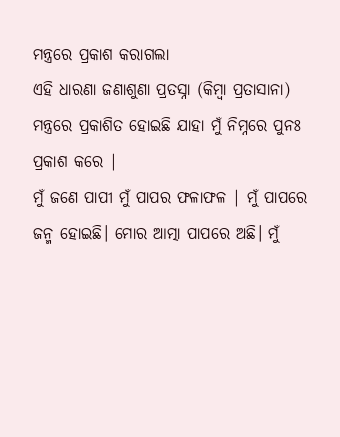ମନ୍ତ୍ରରେ ପ୍ରକାଶ କରାଗଲା
ଏହି ଧାରଣା ଜଣାଶୁଣା ପ୍ରତସ୍ନା (କିମ୍ବା ପ୍ରତାସାନା) ମନ୍ତ୍ରରେ ପ୍ରକାଶିତ ହୋଇଛି ଯାହା ମୁଁ ନିମ୍ନରେ ପୁନଃ ପ୍ରକାଶ କରେ |
ମୁଁ ଜଣେ ପାପୀ ମୁଁ ପାପର ଫଳାଫଳ | ମୁଁ ପାପରେ ଜନ୍ମ ହୋଇଛି। ମୋର ଆତ୍ମା ପାପରେ ଅଛି। ମୁଁ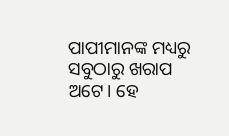ପାପୀମାନଙ୍କ ମଧ୍ୟରୁ ସବୁଠାରୁ ଖରାପ ଅଟେ। ହେ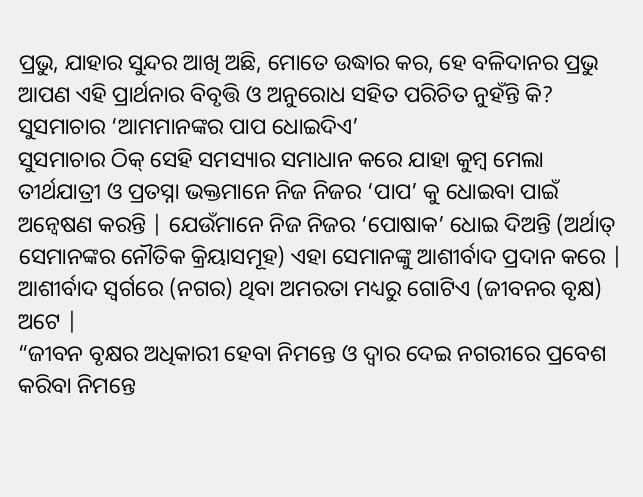ପ୍ରଭୁ, ଯାହାର ସୁନ୍ଦର ଆଖି ଅଛି, ମୋତେ ଉଦ୍ଧାର କର, ହେ ବଳିଦାନର ପ୍ରଭୁ
ଆପଣ ଏହି ପ୍ରାର୍ଥନାର ବିବୃତ୍ତି ଓ ଅନୁରୋଧ ସହିତ ପରିଚିତ ନୁହଁନ୍ତି କି?
ସୁସମାଚାର ‘ଆମମାନଙ୍କର ପାପ ଧୋଇଦିଏ’
ସୁସମାଚାର ଠିକ୍ ସେହି ସମସ୍ୟାର ସମାଧାନ କରେ ଯାହା କୁମ୍ବ ମେଲା ତୀର୍ଥଯାତ୍ରୀ ଓ ପ୍ରତସ୍ନା ଭକ୍ତମାନେ ନିଜ ନିଜର ‘ପାପ’ କୁ ଧୋଇବା ପାଇଁ ଅନ୍ଵେଷଣ କରନ୍ତି | ଯେଉଁମାନେ ନିଜ ନିଜର ‘ପୋଷାକ’ ଧୋଇ ଦିଅନ୍ତି (ଅର୍ଥାତ୍ ସେମାନଙ୍କର ନୌତିକ କ୍ରିୟାସମୂହ) ଏହା ସେମାନଙ୍କୁ ଆଶୀର୍ବାଦ ପ୍ରଦାନ କରେ | ଆଶୀର୍ବାଦ ସ୍ୱର୍ଗରେ (ନଗର) ଥିବା ଅମରତା ମଧ୍ୟରୁ ଗୋଟିଏ (ଜୀବନର ବୃକ୍ଷ) ଅଟେ |
“ଜୀବନ ବୃକ୍ଷର ଅଧିକାରୀ ହେବା ନିମନ୍ତେ ଓ ଦ୍ଵାର ଦେଇ ନଗରୀରେ ପ୍ରବେଶ କରିବା ନିମନ୍ତେ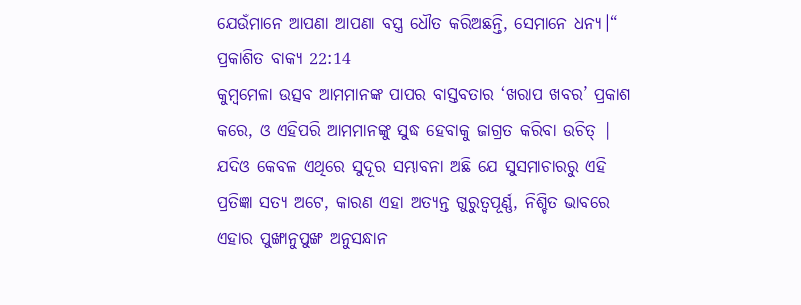ଯେଉଁମାନେ ଆପଣା ଆପଣା ବସ୍ତ୍ର ଧୌତ କରିଅଛନ୍ତି, ସେମାନେ ଧନ୍ୟ।“
ପ୍ରକାଶିତ ବାକ୍ୟ 22:14
କୁମ୍ବମେଳା ଉତ୍ସବ ଆମମାନଙ୍କ ପାପର ବାସ୍ତବତାର ‘ଖରାପ ଖବର’ ପ୍ରକାଶ କରେ, ଓ ଏହିପରି ଆମମାନଙ୍କୁ ସୁଦ୍ଧ ହେବାକୁ ଜାଗ୍ରତ କରିବା ଉଚିତ୍ | ଯଦିଓ କେବଳ ଏଥିରେ ସୁଦୂର ସମ୍ଭାବନା ଅଛି ଯେ ସୁସମାଚାରରୁ ଏହି ପ୍ରତିଜ୍ଞା ସତ୍ୟ ଅଟେ, କାରଣ ଏହା ଅତ୍ୟନ୍ତ ଗୁରୁତ୍ୱପୂର୍ଣ୍ଣ, ନିଶ୍ଚିତ ଭାବରେ ଏହାର ପୁଙ୍ଖାନୁପୁଙ୍ଖ ଅନୁସନ୍ଧାନ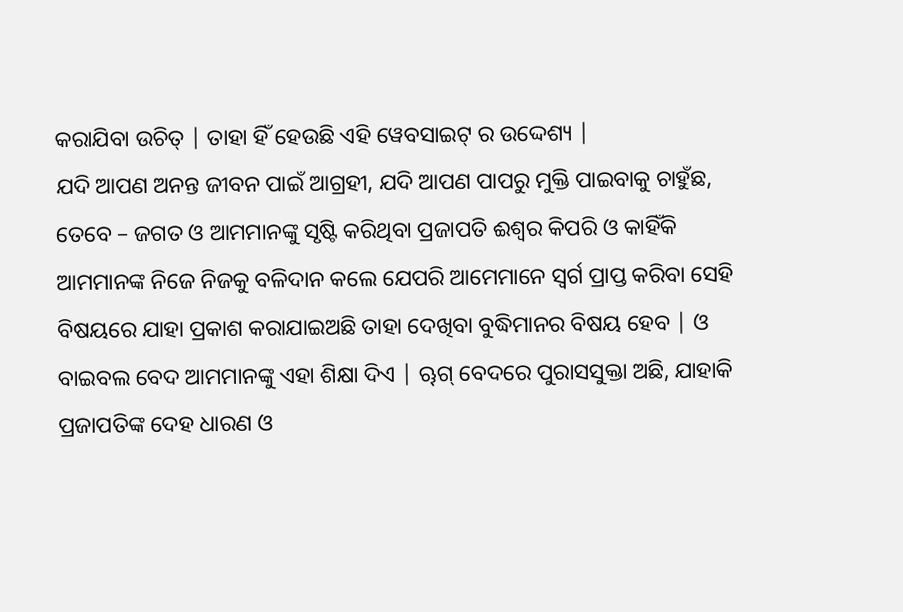କରାଯିବା ଉଚିତ୍ | ତାହା ହିଁ ହେଉଛି ଏହି ୱେବସାଇଟ୍ ର ଉଦ୍ଦେଶ୍ୟ |
ଯଦି ଆପଣ ଅନନ୍ତ ଜୀବନ ପାଇଁ ଆଗ୍ରହୀ, ଯଦି ଆପଣ ପାପରୁ ମୁକ୍ତି ପାଇବାକୁ ଚାହୁଁଛ, ତେବେ – ଜଗତ ଓ ଆମମାନଙ୍କୁ ସୃଷ୍ଟି କରିଥିବା ପ୍ରଜାପତି ଈଶ୍ଵର କିପରି ଓ କାହିଁକି ଆମମାନଙ୍କ ନିଜେ ନିଜକୁ ବଳିଦାନ କଲେ ଯେପରି ଆମେମାନେ ସ୍ଵର୍ଗ ପ୍ରାପ୍ତ କରିବା ସେହି ବିଷୟରେ ଯାହା ପ୍ରକାଶ କରାଯାଇଅଛି ତାହା ଦେଖିବା ବୁଦ୍ଧିମାନର ବିଷୟ ହେବ | ଓ ବାଇବଲ ବେଦ ଆମମାନଙ୍କୁ ଏହା ଶିକ୍ଷା ଦିଏ | ୠଗ୍ ବେଦରେ ପୁରାସସୁକ୍ତା ଅଛି, ଯାହାକି ପ୍ରଜାପତିଙ୍କ ଦେହ ଧାରଣ ଓ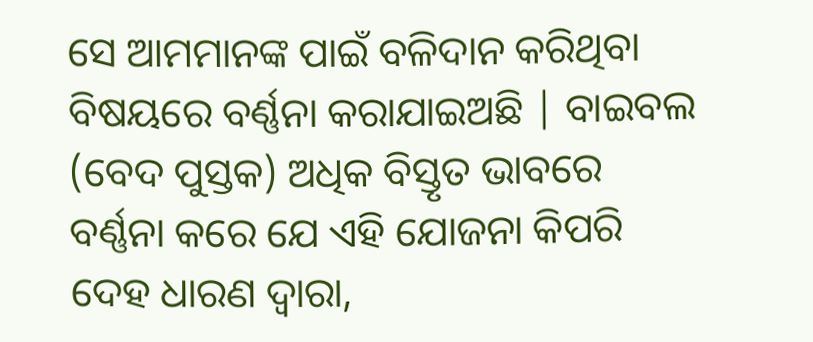ସେ ଆମମାନଙ୍କ ପାଇଁ ବଳିଦାନ କରିଥିବା ବିଷୟରେ ବର୍ଣ୍ଣନା କରାଯାଇଅଛି | ବାଇବଲ (ବେଦ ପୁସ୍ତକ) ଅଧିକ ବିସ୍ତୃତ ଭାବରେ ବର୍ଣ୍ଣନା କରେ ଯେ ଏହି ଯୋଜନା କିପରି ଦେହ ଧାରଣ ଦ୍ଵାରା,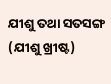ଯୀଶୁ ତଥା ସତସଙ୍ଗ (ଯୀଶୁ ଖ୍ରୀଷ୍ଟ)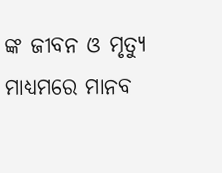ଙ୍କ ଜୀବନ ଓ ମୃତ୍ୟୁ ମାଧ୍ୟମରେ ମାନବ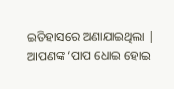ଇତିହାସରେ ଅଣାଯାଇଥିଲା | ଆପଣଙ୍କ ‘ପାପ ଧୋଇ ହୋଇ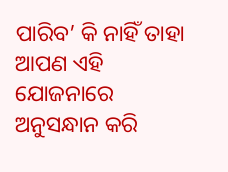ପାରିବ’ କି ନାହିଁ ତାହା ଆପଣ ଏହି ଯୋଜନାରେ ଅନୁସନ୍ଧାନ କରି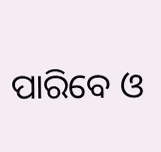ପାରିବେ ଓ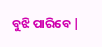ବୁଝି ପାରିବେ |